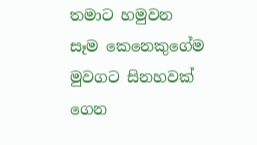තමාට හමුවන සෑම කෙනෙකුගේම මුවගට සිනහවක් ගෙන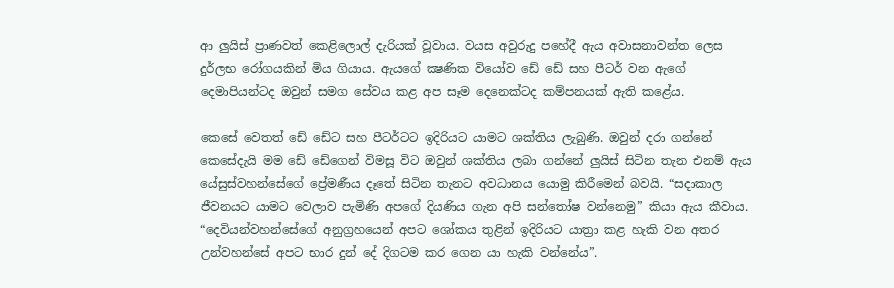ආ ලුයිස් ප්‍රාණවත් කෙළිලොල් දැරියක් වූවාය. වයස අවුරුදු පහේදී ඇය අවාසනාවන්ත ලෙස දුර්ලභ රෝගයකින් මිය ගියාය. ඇයගේ ක්‍ෂණික වියෝව ඩේ ඩේ සහ පීටර් වන ඇගේ දෙමාපියන්ටද ඔවුන් සමග සේවය කළ අප සෑම දෙනෙක්ටද කම්පනයක් ඇති කළේය.

කෙසේ වෙතත් ඩේ ඩේට සහ පීටර්ටට ඉදිරියට යාමට ශක්තිය ලැබුණි. ඔවුන් දරා ගන්නේ කෙසේදැයි මම ඩේ ඩේගෙන් විමසූ විට ඔවුන් ශක්තිය ලබා ගන්නේ ලුයිස් සිටින තැන එනම් ඇය යේසුස්වහන්සේගේ ප්‍රේමණීය දෑතේ සිටින තැනට අවධානය යොමු කිරීමෙන් බවයි. “සදාකාල ජීවනයට යාමට වෙලාව පැමිණි අපගේ දියණිය ගැන අපි සන්තෝෂ වන්නෙමු” කියා ඇය කීවාය. “දෙවියන්වහන්සේගේ අනුග්‍රහයෙන් අපට ශෝකය තුළින් ඉදිරියට යාත්‍රා කළ හැකි වන අතර උන්වහන්සේ අපට භාර දුන් දේ දිගටම කර ගෙන යා හැකි වන්නේය”.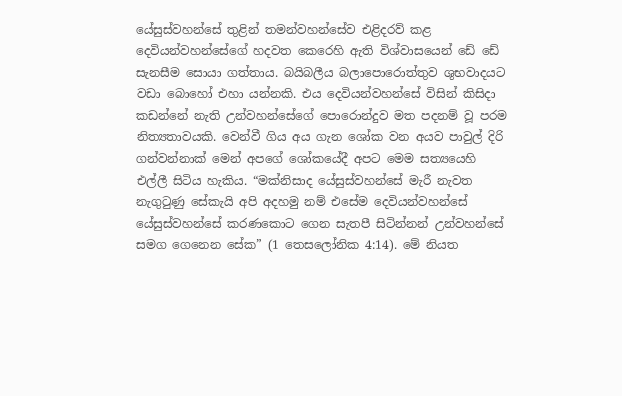යේසුස්වහන්සේ තුළින් තමන්වහන්සේව එළිදරව් කළ දෙවියන්වහන්සේගේ හදවත කෙරෙහි ඇති විශ්වාසයෙන් ඩේ ඩේ සැනසීම සොයා ගත්තාය. බයිබලීය බලාපොරොත්තුව ශුභවාදයට වඩා බොහෝ එහා යන්නකි. එය දෙවියන්වහන්සේ විසින් කිසිදා කඩන්නේ නැති උන්වහන්සේගේ පොරොන්දුව මත පදනම් වූ පරම නිත්‍යතාවයකි. වෙන්වී ගිය අය ගැන ශෝක වන අයව පාවුල් දිරි ගන්වන්නාක් මෙන් අපගේ ශෝකයේදී අපට මෙම සත්‍යයෙහි එල්ලී සිටිය හැකිය. “මක්නිසාද යේසුස්වහන්සේ මැරී නැවත නැගුටුණු සේකැයි අපි අදහමු නම් එසේම දෙවියන්වහන්සේ යේසුස්වහන්සේ කරණකොට ගෙන සැතපී සිටින්නන් උන්වහන්සේ සමග ගෙනෙන සේක” (1 තෙසලෝනික 4:14). මේ නියත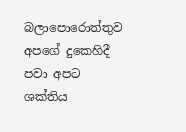බලාපොරොත්තුව අපගේ දුකෙහිදී පවා අපට ශක්තිය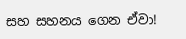සහ සහනය ගෙන ඒවා!